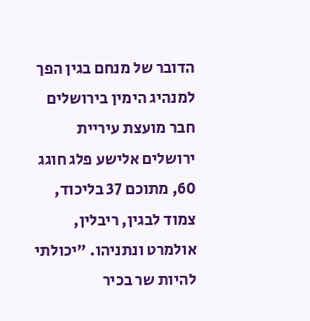הדובר של מנחם בגין הפך למנהיג הימין בירושלים
חבר מועצת עיריית ירושלים אלישע פלג חוגג 60, מתוכם 37 בליכוד, צמוד לבגין, ריבלין, אולמרט ונתניהו. "יכולתי להיות שר בכיר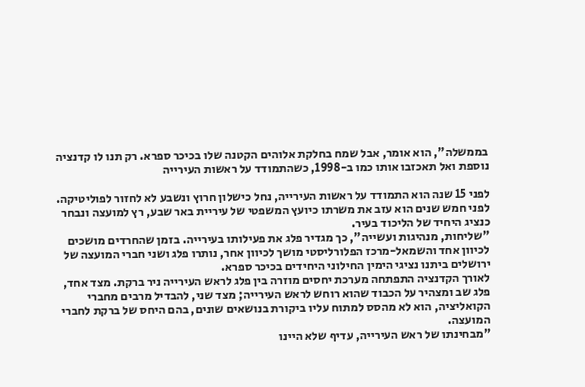בממשלה", הוא אומר, אבל שמח בחלקת אלוהים הקטנה שלו בכיכר ספרא. רק תנו לו קדנציה נוספת ואל תאכזבו אותו כמו ב-1998, כשהתמודד על ראשות העירייה

לפני 15 שנה הוא התמודד על ראשות העירייה, נחל כישלון חרוץ ונשבע לא לחזור לפוליטיקה. לפני חמש שנים הוא עזב את משרתו כיועץ המשפטי של עיריית באר שבע, רץ למועצה ונבחר כנציג היחיד של הליכוד בעיר.
"שליחות, מנהיגות ועשייה", כך מגדיר פלג את פעילותו בעירייה. בזמן שהחרדים מושכים לכיוון אחד והשמאל-מרכז הפלורליסטי מושך לכיוון אחר, נותרו פלג ושני חברי המועצה של ירושלים ביתנו נציגי הימין החילוני היחידים בכיכר ספרא.
לאורך הקדנציה התפתחה מערכת יחסים מוזרה בין פלג לראש העירייה ניר ברקת. מצד אחד, פלג שב ומצהיר על הכבוד שהוא רוחש לראש העירייה; מצד שני, להבדיל מרבים מחברי הקואליציה, הוא לא מהסס למתוח עליו ביקורת בנושאים שונים, בהם היחס של ברקת לחברי המועצה.
"מבחינתו של ראש העירייה, עדיף שלא היינו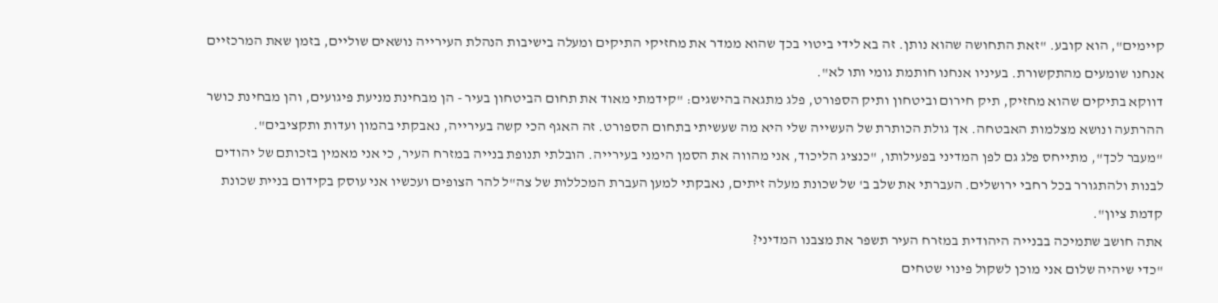קיימים", הוא קובע. "זאת התחושה שהוא נותן. זה בא לידי ביטוי בכך שהוא ממדר את מחזיקי התיקים ומעלה בישיבות הנהלת העירייה נושאים שוליים, בזמן שאת המרכזיים אנחנו שומעים מהתקשורת. בעיניו אנחנו חותמת גומי ותו לא".
דווקא בתיקים שהוא מחזיק, תיק חירום וביטחון ותיק הספורט, פלג מתגאה בהישגים: "קידמתי מאוד את תחום הביטחון בעיר - הן מבחינת מניעת פיגועים, והן מבחינת כושר ההרתעה ונושא מצלמות האבטחה. אך גולת הכותרת של העשייה שלי היא מה שעשיתי בתחום הספורט. זה האגף הכי קשה בעירייה, נאבקתי בהמון ועדות ותקציבים".
"מעבר לכך", מתייחס פלג גם לפן המדיני בפעילותו, "כנציג הליכוד, אני מהווה את הסמן הימני בעירייה. הובלתי תנופת בנייה במזרח העיר, כי אני מאמין בזכותם של יהודים לבנות ולהתגורר בכל רחבי ירושלים. העברתי את שלב ב' של שכונת מעלה זיתים, נאבקתי למען העברת המכללות של צה"ל להר הצופים ועכשיו אני עוסק בקידום בניית שכונת קדמת ציון".
אתה חושב שתמיכה בבנייה היהודית במזרח העיר תשפר את מצבנו המדיני?
"כדי שיהיה שלום אני מוכן לשקול פינוי שטחים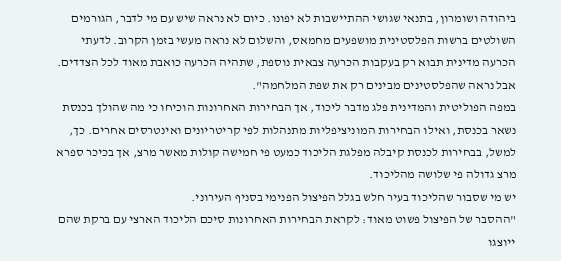ביהודה ושומרון, בתנאי שגושי ההתיישבות לא יפונו. כיום לא נראה שיש עם מי לדבר, הגורמים השולטים ברשות הפלסטינית מושפעים מחמאס, והשלום לא נראה מעשי בזמן הקרוב. לדעתי הכרעה מדינית תבוא רק בעקבות הכרעה צבאית נוספת, שתהיה הכרעה כואבת מאוד לכל הצדדים. אבל נראה שהפלסטינים מבינים רק את שפת המלחמה".
במפה הפוליטית והמדינית פלג מדבר ליכוד, אך הבחירות האחרונות הוכיחו כי מה שהולך בכנסת נשאר בכנסת, ואילו הבחירות המוניציפליות מתנהלות לפי קריטריונים ואינטרסים אחרים. כך, למשל, בבחירות לכנסת קיבלה מפלגת הליכוד כמעט פי חמישה קולות מאשר מרצ, אך בכיכר ספרא מרצ גדולה פי שלושה מהליכוד.
יש מי שסבור שהליכוד בעיר חלש בגלל הפיצול הפנימי בסניף העירוני.
"ההסבר של הפיצול פשוט מאוד: לקראת הבחירות האחרונות סיכם הליכוד הארצי עם ברקת שהם ייוצגו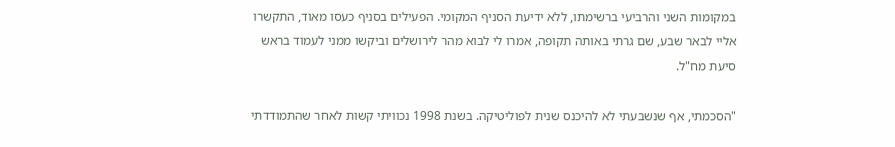במקומות השני והרביעי ברשימתו, ללא ידיעת הסניף המקומי. הפעילים בסניף כעסו מאוד, התקשרו אליי לבאר שבע, שם גרתי באותה תקופה, אמרו לי לבוא מהר לירושלים וביקשו ממני לעמוד בראש סיעת מח"ל.

"הסכמתי, אף שנשבעתי לא להיכנס שנית לפוליטיקה. בשנת 1998 נכוויתי קשות לאחר שהתמודדתי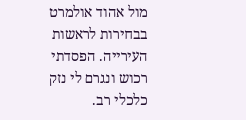מול אהוד אולמרט בבחירות לראשות העירייה. הפסדתי רכוש ונגרם לי נזק כלכלי רב.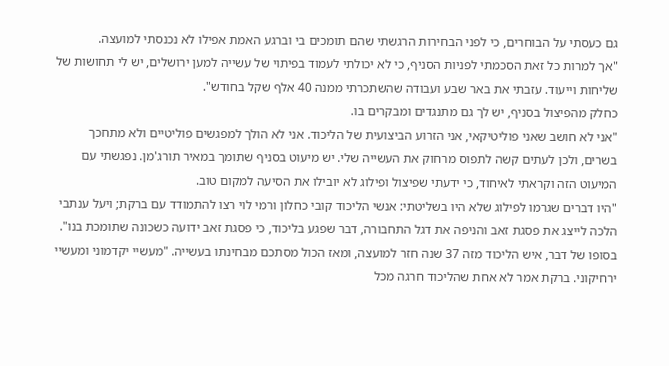גם כעסתי על הבוחרים, כי לפני הבחירות הרגשתי שהם תומכים בי וברגע האמת אפילו לא נכנסתי למועצה.
"אך למרות כל זאת הסכמתי לפניות הסניף, כי לא יכולתי לעמוד בפיתוי של עשייה למען ירושלים, יש לי תחושות של שליחות וייעוד. עזבתי את באר שבע ועבודה שהשתכרתי ממנה 40 אלף שקל בחודש".
כחלק מהפיצול בסניף, יש לך גם מתנגדים ומבקרים בו.
"אני לא חושב שאני פוליטיקאי, אני הזרוע הביצועית של הליכוד. אני לא הולך למפגשים פוליטיים ולא מתחכך בשרים, ולכן לעתים קשה לתפוס מרחוק את העשייה שלי. יש מיעוט בסניף שתומך במאיר תורג'מן. נפגשתי עם המיעוט הזה וקראתי לאיחוד, כי ידעתי שפיצול ופילוג לא יובילו את הסיעה למקום טוב.
"היו דברים שגרמו לפילוג שלא היו בשליטתי: אנשי הליכוד קובי כחלון ורמי לוי רצו להתמודד עם ברקת; ויעל ענתבי הלכה לייצג את פסגת זאב והניפה את דגל התחבורה, דבר שפגע בליכוד, כי פסגת זאב ידועה כשכונה שתומכת בנו".
בסופו של דבר, איש הליכוד מזה 37 שנה חזר למועצה, ומאז הכול מסתכם מבחינתו בעשייה. "מעשיי יקדמוני ומעשיי ירחיקוני. ברקת אמר לא אחת שהליכוד חרגה מכל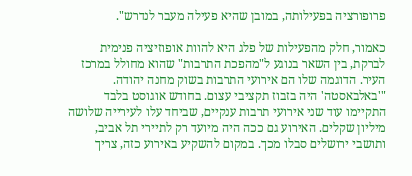פרופורציה בפעילותה, במובן שהיא פעילה מעבר לנדרש".

כאמור, חלק מהפעילות של פלג היא להוות אופוזיציה פנימית לברקת, בין השאר בנוגע ל"מהפכת התרבות" שהוא מחולל במרכז העיר. הדוגמה שלו הם אירועי התרבות בשוק מחנה יהודה.
"'באלבאסטה' היה בזבוז תקציבי עצום. בחודש אוגוסט בלבד התקיימו עוד שני אירועי תרבות ענקיים, שביחד עלו לעירייה שלושה מיליון שקלים. האירוע גם ככה היה מיועד רק לתיירי תל אביב, ותושבי ירושלים סבלו מכך. במקום להשקיע באירוע כזה, צריך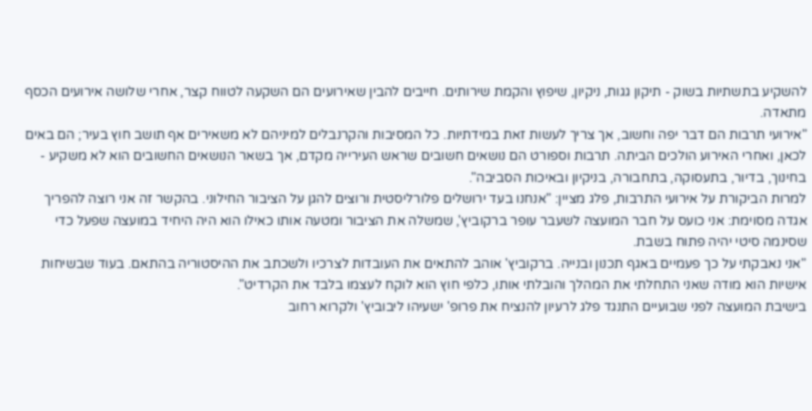להשקיע בתשתיות בשוק - תיקון גגות, ניקיון, שיפוץ והקמת שירותים. חייבים להבין שאירועים הם השקעה לטווח קצר, אחרי שלושה אירועים הכסף מתאדה.
"אירועי תרבות הם דבר יפה וחשוב, אך צריך לעשות זאת במידתיות. כל המסיבות והקרנבלים למיניהם לא משאירים אף תושב חוץ בעיר; הם באים לכאן, ואחרי האירוע הולכים הביתה. תרבות וספורט הם נושאים חשובים שראש העירייה מקדם, אך בשאר הנושאים החשובים הוא לא משקיע - בחינוך, בדיור, בתעסוקה, בתחבורה, בניקיון ובאיכות הסביבה".
למרות הביקורת על אירועי התרבות, פלג מציין: "אנחנו בעד ירושלים פלורליסטית ורוצים להגן על הציבור החילוני. בהקשר זה אני רוצה להפריך אגדה מסוימת: אני כועס על חבר המועצה לשעבר עופר ברקוביץ', שמשלה את הציבור ומטעה אותו כאילו הוא היה היחיד במועצה שפעל כדי שסינמה סיטי יהיה פתוח בשבת.
"אני נאבקתי על כך פעמיים באגף תכנון ובנייה. ברקוביץ' אוהב להתאים את העובדות לצרכיו ולשכתב את ההיסטוריה בהתאם. בעוד שבשיחות אישיות הוא מודה שאני התחלתי את המהלך והובלתי אותו, כלפי חוץ הוא לוקח לעצמו בלבד את הקרדיט".
בישיבת המועצה לפני שבועיים התנגד פלג לרעיון להנציח את פרופ' ישעיהו ליבוביץ' ולקרוא רחוב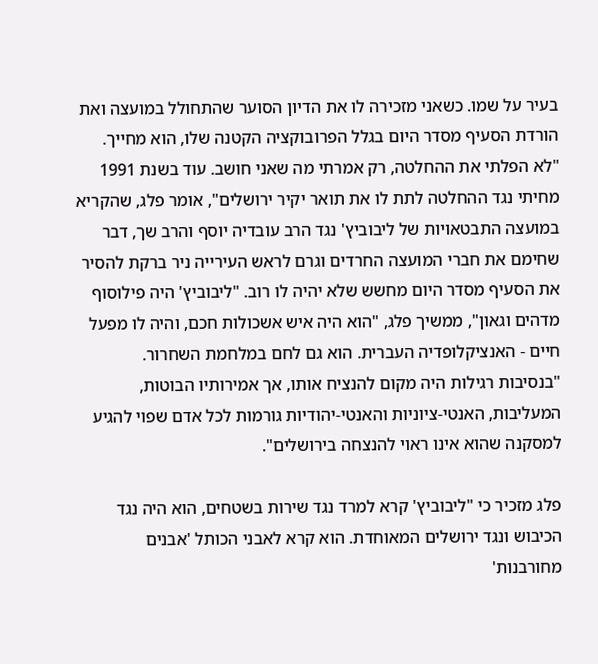בעיר על שמו. כשאני מזכירה לו את הדיון הסוער שהתחולל במועצה ואת הורדת הסעיף מסדר היום בגלל הפרובוקציה הקטנה שלו, הוא מחייך.
"לא הפלתי את ההחלטה, רק אמרתי מה שאני חושב. עוד בשנת 1991 מחיתי נגד ההחלטה לתת לו את תואר יקיר ירושלים", אומר פלג, שהקריא במועצה התבטאויות של ליבוביץ' נגד הרב עובדיה יוסף והרב שך, דבר שחימם את חברי המועצה החרדים וגרם לראש העירייה ניר ברקת להסיר את הסעיף מסדר היום מחשש שלא יהיה לו רוב. "ליבוביץ' היה פילוסוף מדהים וגאון", ממשיך פלג, "הוא היה איש אשכולות חכם, והיה לו מפעל חיים - האנציקלופדיה העברית. הוא גם לחם במלחמת השחרור.
"בנסיבות רגילות היה מקום להנציח אותו, אך אמירותיו הבוטות, המעליבות, האנטי-ציוניות והאנטי-יהודיות גורמות לכל אדם שפוי להגיע למסקנה שהוא אינו ראוי להנצחה בירושלים".

פלג מזכיר כי "ליבוביץ' קרא למרד נגד שירות בשטחים, הוא היה נגד הכיבוש ונגד ירושלים המאוחדת. הוא קרא לאבני הכותל 'אבנים מחורבנות'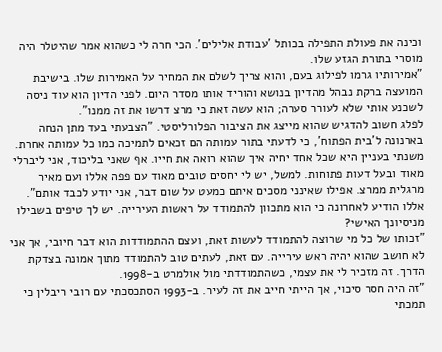וכינה את פעולת התפילה בכותל 'עבודת אלילים'. הכי חרה לי כשהוא אמר שהיטלר היה מוסרי בתורת הגזע שלו.
"אמירותיו גרמו לפילוג בעם, והוא צריך לשלם את המחיר על האמירות שלו. בישיבת המועצה ברקת נבהל מהדיון בנושא והוריד אותו מסדר היום. לפני הדיון הוא עוד ניסה לשכנע אותי שלא לעורר סערה; הוא עשה זאת כי מרצ דרשו את זה ממנו".
לפלג חשוב להדגיש שהוא מייצג את הציבור הפלורליסטי. "הצבעתי בעד מתן הנחה בארנונה ל'בית הפתוח', כי לדעתי בתור עמותה הם זכאים לתמיכה כמו כל עמותה אחרת. משנתי בעניין היא שכל אחד יחיה איך שהוא רואה את חייו. אף שאני בליכוד, אני ליברלי מאוד ובעל דעות פתוחות. למשל, יש לי יחסים טובים מאוד עם פפה אללו ועם מאיר מרגלית ממרצ. אפילו שאינני מסכים איתם כמעט על שום דבר, אני יודע לכבד אותם".
אללו הודיע לאחרונה כי הוא מתכוון להתמודד על ראשות העירייה. יש לך טיפים בשבילו מניסיונך האישי?
"זכותו של כל מי שרוצה להתמודד לעשות זאת, ועצם ההתמודדות הוא דבר חיובי, אך אני לא חושב שהוא יהיה ראש עירייה. עם זאת, לעתים טוב להתמודד מתוך אמונה בצדקת הדרך. זה מזכיר לי את עצמי, כשהתמודדתי מול אולמרט ב-1998.
"זה היה חסר סיכוי, אך הייתי חייב את זה לעיר. ב-1993 הסתכסכתי עם רובי ריבלין כי תמכתי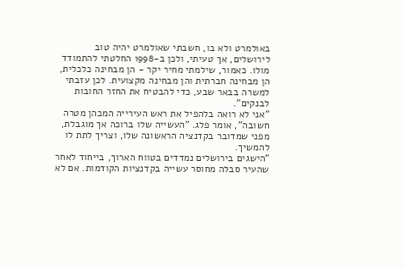באולמרט ולא בו, חשבתי שאולמרט יהיה טוב לירושלים, אך טעיתי, ולכן ב-1998 החלטתי להתמודד מולו. כאמור, שילמתי מחיר יקר - הן מבחינה כלכלית, הן מבחינה חברתית והן מבחינה מקצועית. לכן עזבתי למשרה בבאר שבע, כדי להבטיח את החזר החובות לבנקים".
"אני לא רואה בלהפיל את ראש העירייה המכהן מטרה חשובה", אומר פלג. "העשייה שלו ברוכה אך מוגבלת, מפני שמדובר בקדנציה הראשונה שלו, וצריך לתת לו להמשיך.
"הישגים בירושלים נמדדים בטווח הארוך, בייחוד לאחר שהעיר סבלה מחוסר עשייה בקדנציות הקודמות. אם לא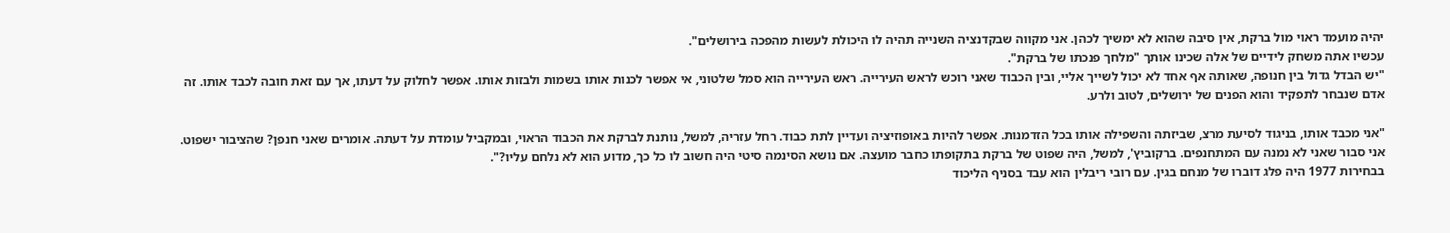יהיה מועמד ראוי מול ברקת, אין סיבה שהוא לא ימשיך לכהן. אני מקווה שבקדנציה השנייה תהיה לו היכולת לעשות מהפכה בירושלים".
עכשיו אתה משחק לידיים של אלה שכינו אותך "מלחך פנכתו של ברקת".
"יש הבדל גדול בין חנופה, שאותה אף אחד לא יכול לשייך אליי, ובין הכבוד שאני רוכש לראש העירייה. ראש העירייה הוא סמל שלטוני, אי אפשר לכנות אותו בשמות ולבזות אותו. אפשר לחלוק על דעתו, אך עם זאת חובה לכבד אותו. זה אדם שנבחר לתפקיד והוא הפנים של ירושלים, לטוב ולרע.

"אני מכבד אותו, בניגוד לסיעת מרצ, שביזתה והשפילה אותו בכל הזדמנות. אפשר להיות באופוזיציה ועדיין לתת כבוד. רחל עזריה, למשל, נותנת לברקת את הכבוד הראוי, ובמקביל עומדת על דעתה. אומרים שאני חנפן? שהציבור ישפוט. אני סבור שאני לא נמנה עם המתחנפים. ברקוביץ', למשל, היה שפוט של ברקת בתקופתו כחבר מועצה. אם נושא הסינמה סיטי היה חשוב לו כל כך, מדוע הוא לא נלחם עליו?".
בבחירות 1977 היה פלג דוברו של מנחם בגין. עם רובי ריבלין הוא עבד בסניף הליכוד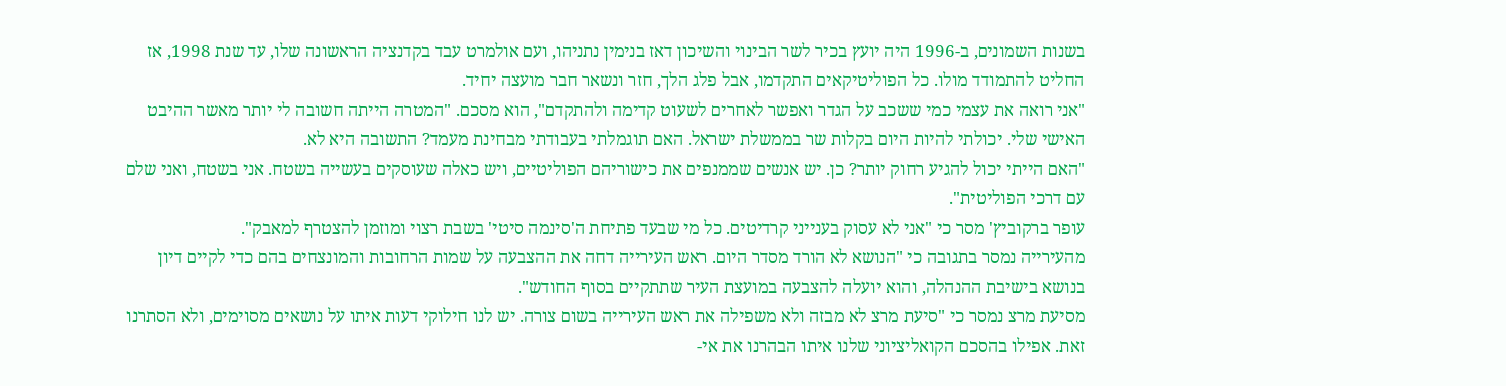בשנות השמונים, ב-1996 היה יועץ בכיר לשר הבינוי והשיכון דאז בנימין נתניהו, ועם אולמרט עבד בקדנציה הראשונה שלו, עד שנת 1998, אז החליט להתמודד מולו. כל הפוליטיקאים התקדמו, אבל פלג הלך, חזר ונשאר חבר מועצה יחיד.
"אני רואה את עצמי כמי ששכב על הגדר ואפשר לאחרים לשעוט קדימה ולהתקדם", הוא מסכם. "המטרה הייתה חשובה לי יותר מאשר ההיבט האישי שלי. יכולתי להיות היום בקלות שר בממשלת ישראל. האם תוגמלתי בעבודתי מבחינת מעמד? התשובה היא לא.
"האם הייתי יכול להגיע רחוק יותר? כן. יש אנשים שממנפים את כישוריהם הפוליטיים, ויש כאלה שעוסקים בעשייה בשטח. אני בשטח, ואני שלם עם דרכי הפוליטית".
עופר ברקוביץ' מסר כי "אני לא עסוק בענייני קרדיטים. כל מי שבעד פתיחת ה'סינמה סיטי' בשבת רצוי ומוזמן להצטרף למאבק".
מהעירייה נמסר בתגובה כי "הנושא לא הורד מסדר היום. ראש העירייה דחה את ההצבעה על שמות הרחובות והמונצחים בהם כדי לקיים דיון בנושא בישיבת ההנהלה, והוא יועלה להצבעה במועצת העיר שתתקיים בסוף החודש".
מסיעת מרצ נמסר כי "סיעת מרצ לא מבזה ולא משפילה את ראש העירייה בשום צורה. יש לנו חילוקי דעות איתו על נושאים מסוימים, ולא הסתרנו זאת. אפילו בהסכם הקואליציוני שלנו איתו הבהרנו את אי-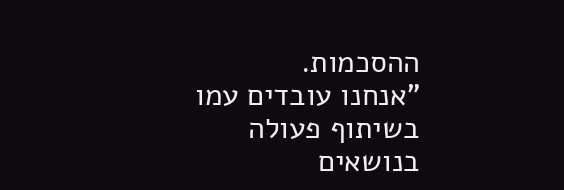ההסכמות.
"אנחנו עובדים עמו בשיתוף פעולה בנושאים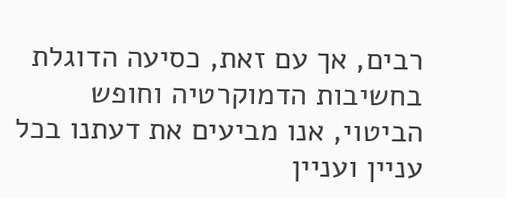רבים, אך עם זאת, כסיעה הדוגלת בחשיבות הדמוקרטיה וחופש הביטוי, אנו מביעים את דעתנו בכל עניין ועניין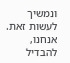ונמשיך לעשות זאת. אנחנו, להבדיל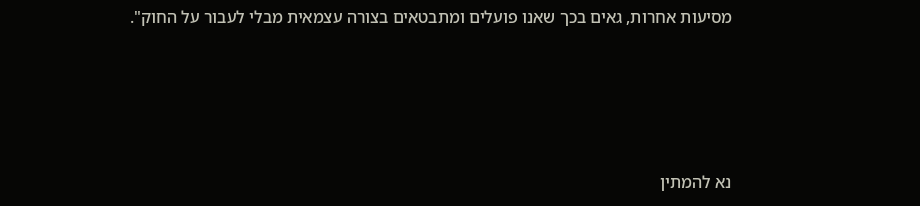מסיעות אחרות, גאים בכך שאנו פועלים ומתבטאים בצורה עצמאית מבלי לעבור על החוק".





נא להמתין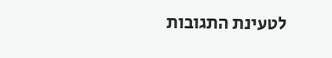לטעינת התגובות